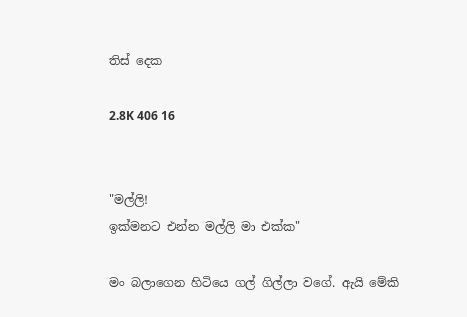තිස් දෙක

2.8K 406 16


"මල්ලි!
ඉක්මනට එන්න මල්ලි මා එක්ක"

මං බලාගෙන හිටියෙ ගල් ගිල්ලා වගේ. ඇයි මේකි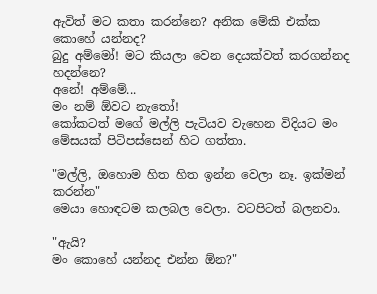ඇවිත් මට කතා කරන්නෙ? අනික මේකි එක්ක කොහේ යන්නද?
බුදු අම්මෝ! මට කියලා වෙන දෙයක්වත් කරගන්නද හදන්නෙ?
අනේ! අම්මේ...
මං නම් ඕවට නැතෝ!
කෝකටත් මගේ මල්ලි පැටියව වැහෙන විදියට මං මේසයක් පිටිපස්සෙන් හිට ගත්තා.

"මල්ලි, ඔහොම හිත හිත ඉන්න වෙලා නෑ. ඉක්මන් කරන්න"
මෙයා හොඳටම කලබල වෙලා. වටපිටත් බලනවා.

"ඇයි?
මං කොහේ යන්නද එන්න ඕන?"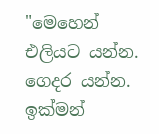"මෙහෙන් එලියට යන්න.
ගෙදර යන්න.
ඉක්මන්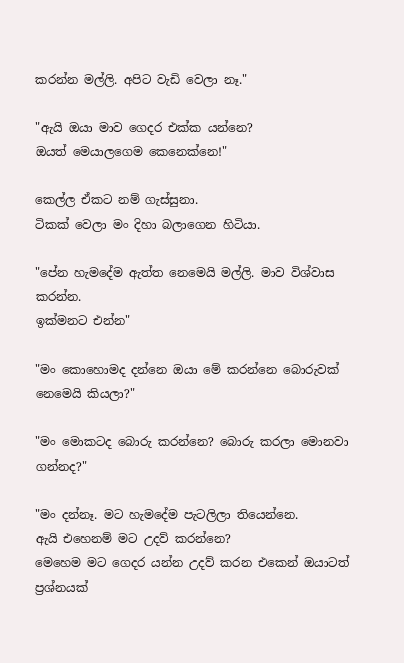කරන්න මල්ලි. අපිට වැඩි වෙලා නෑ."

"ඇයි ඔයා මාව ගෙදර එක්ක යන්නෙ?
ඔයත් මෙයාලගෙම කෙනෙක්නෙ!"

කෙල්ල ඒකට නම් ගැස්සුනා.
ටිකක් වෙලා මං දිහා බලාගෙන හිටියා.

"පේන හැමදේම ඇත්ත නෙමෙයි මල්ලි. මාව විශ්වාස කරන්න.
ඉක්මනට එන්න"

"මං කොහොමද දන්නෙ ඔයා මේ කරන්නෙ බොරුවක් නෙමෙයි කියලා?"

"මං මොකටද බොරු කරන්නෙ? බොරු කරලා මොනවා ගන්නද?"

"මං දන්නෑ. මට හැමදේම පැටලිලා තියෙන්නෙ.
ඇයි එහෙනම් මට උදව් කරන්නෙ?
මෙහෙම මට ගෙදර යන්න උදව් කරන එකෙන් ඔයාටත් ප්‍රශ්නයක්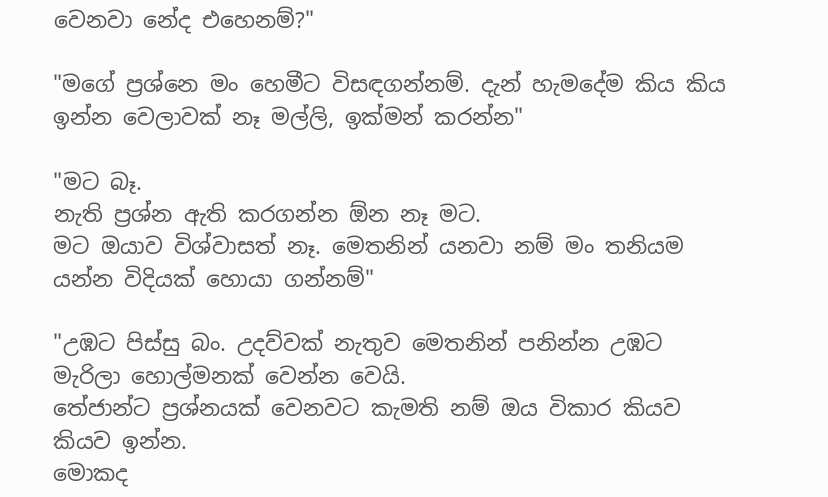වෙනවා නේද එහෙනම්?"

"මගේ ප්‍රශ්නෙ මං හෙමීට විසඳගන්නම්. දැන් හැමදේම කිය කිය ඉන්න වෙලාවක් නෑ මල්ලි, ඉක්මන් කරන්න"

"මට බෑ.
නැති ප්‍රශ්න ඇති කරගන්න ඕන නෑ මට.
මට ඔයාව විශ්වාසත් නෑ. මෙතනින් යනවා නම් මං තනියම යන්න විදියක් හොයා ගන්නම්"

"උඹට පිස්සු බං. උදව්වක් නැතුව මෙතනින් පනින්න උඹට මැරිලා හොල්මනක් වෙන්න වෙයි.
තේජාන්ට ප්‍රශ්නයක් වෙනවට කැමති නම් ඔය විකාර කියව කියව ඉන්න.
මොකද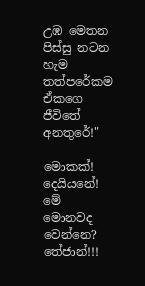උඹ මෙතන පිස්සු නටන හැම තත්පරේකම ඒකගෙ ජීවිතේ අනතුරේ!"

මොකක්!
දෙයියනේ! මේ මොනවද වෙන්නෙ?
තේජාන්!!!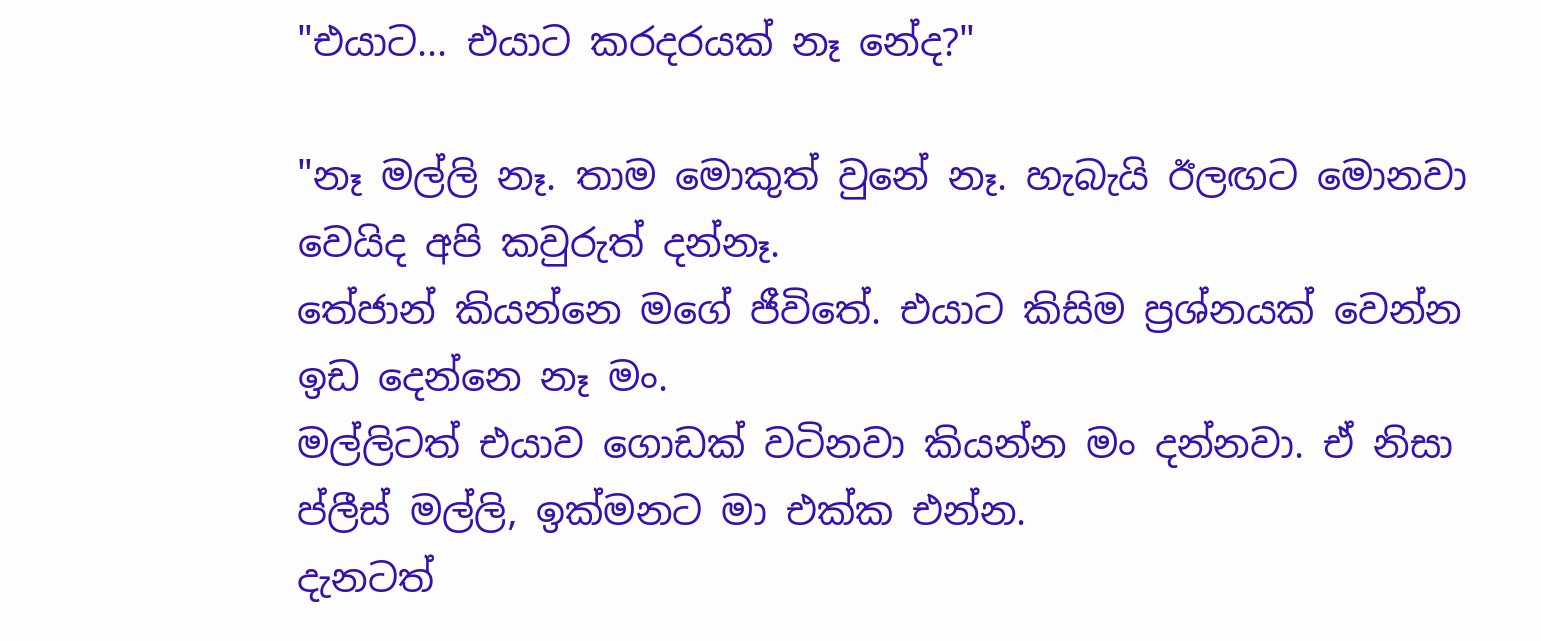"එයාට... එයාට කරදරයක් නෑ නේද?"

"නෑ මල්ලි නෑ. තාම මොකුත් වුනේ නෑ. හැබැයි ඊලඟට මොනවා වෙයිද අපි කවුරුත් දන්නෑ.
තේජාන් කියන්නෙ මගේ ජීවිතේ. එයාට කිසිම ප්‍රශ්නයක් වෙන්න ඉඩ දෙන්නෙ නෑ මං.
මල්ලිටත් එයාව ගොඩක් වටිනවා කියන්න මං දන්නවා. ඒ නිසා ප්ලීස් මල්ලි, ඉක්මනට මා එක්ක එන්න.
දැනටත්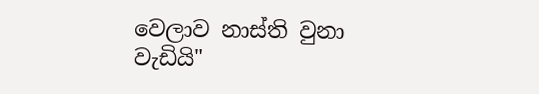වෙලාව නාස්ති වුනා වැඩියි"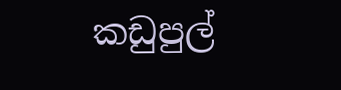කඩුපුල්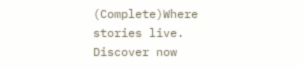(Complete)Where stories live. Discover now